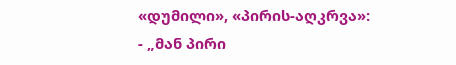«დუმილი», «პირის-აღკრვა»:
- „მან პირი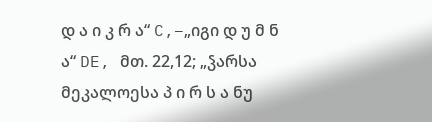დ ა ი კ რ ა“ C,–„იგი დ უ მ ნ ა“ DE, მთ. 22,12; „ჴარსა მეკალოესა პ ი რ ს ა ნუ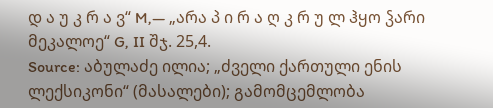დ ა უ კ რ ა ვ“ M,— „არა პ ი რ ა ღ კ რ უ ლ ჰყო ჴარი მეკალოე“ G, II შჯ. 25,4.
Source: აბულაძე ილია; „ძველი ქართული ენის ლექსიკონი“ (მასალები); გამომცემლობა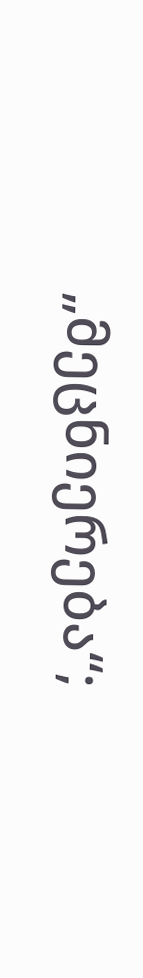„მეცნიერება“;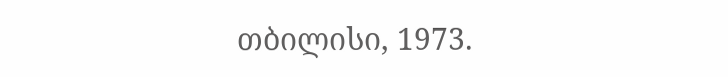თბილისი, 1973.